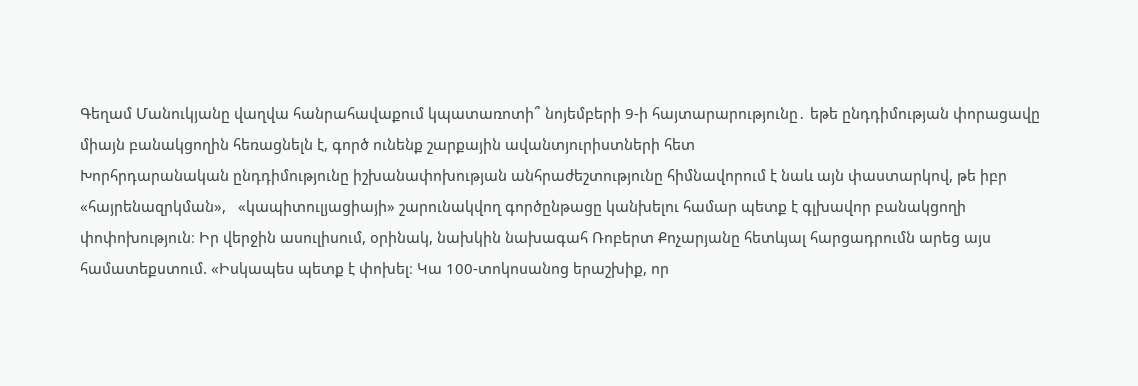Գեղամ Մանուկյանը վաղվա հանրահավաքում կպատառոտի՞ նոյեմբերի 9-ի հայտարարությունը․ եթե ընդդիմության փորացավը միայն բանակցողին հեռացնելն է, գործ ունենք շարքային ավանտյուրիստների հետ
Խորհրդարանական ընդդիմությունը իշխանափոխության անհրաժեշտությունը հիմնավորում է նաև այն փաստարկով, թե իբր «հայրենազրկման»,   «կապիտուլյացիայի» շարունակվող գործընթացը կանխելու համար պետք է գլխավոր բանակցողի փոփոխություն։ Իր վերջին ասուլիսում, օրինակ, նախկին նախագահ Ռոբերտ Քոչարյանը հետևյալ հարցադրումն արեց այս համատեքստում. «Իսկապես պետք է փոխել։ Կա 100-տոկոսանոց երաշխիք, որ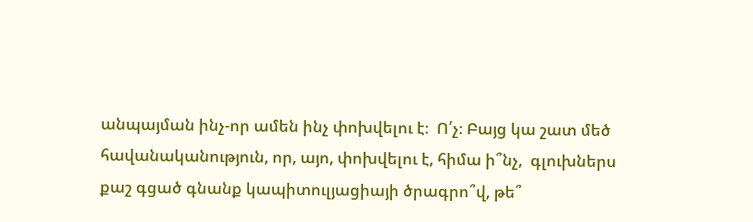անպայման ինչ-որ ամեն ինչ փոխվելու է։  Ո՛չ։ Բայց կա շատ մեծ հավանականություն, որ, այո, փոխվելու է, հիմա ի՞նչ,  գլուխներս քաշ գցած գնանք կապիտուլյացիայի ծրագրո՞վ, թե՞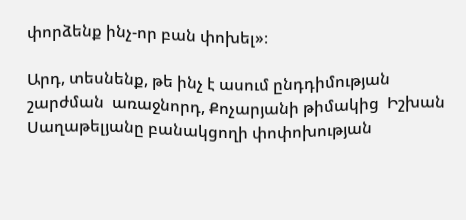փորձենք ինչ-որ բան փոխել»։

Արդ, տեսնենք, թե ինչ է ասում ընդդիմության շարժման  առաջնորդ, Քոչարյանի թիմակից  Իշխան Սաղաթելյանը բանակցողի փոփոխության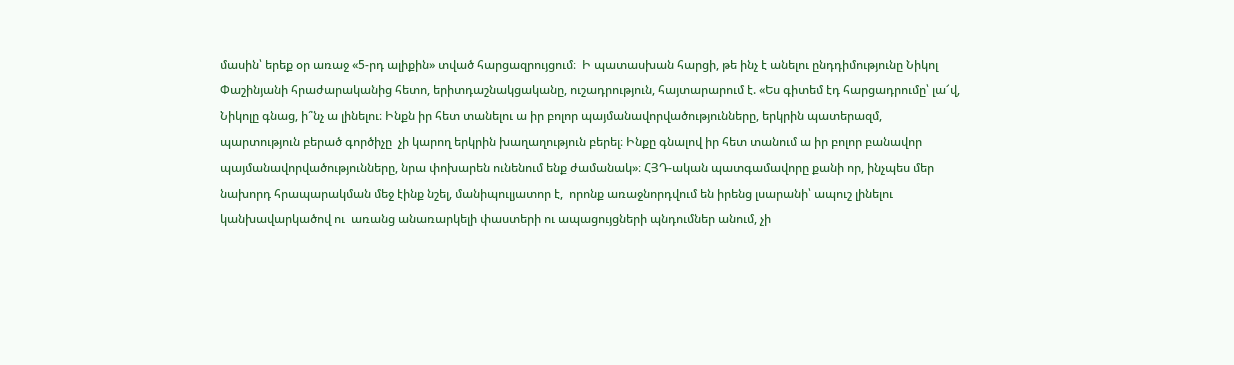մասին՝ երեք օր առաջ «5-րդ ալիքին» տված հարցազրույցում։  Ի պատասխան հարցի, թե ինչ է անելու ընդդիմությունը Նիկոլ Փաշինյանի հրաժարականից հետո, երիտդաշնակցականը, ուշադրություն, հայտարարում է. «Ես գիտեմ էդ հարցադրումը՝ լա՜վ, Նիկոլը գնաց, ի՞նչ ա լինելու։ Ինքն իր հետ տանելու ա իր բոլոր պայմանավորվածությունները, երկրին պատերազմ, պարտություն բերած գործիչը  չի կարող երկրին խաղաղություն բերել։ Ինքը գնալով իր հետ տանում ա իր բոլոր բանավոր պայմանավորվածությունները, նրա փոխարեն ունենում ենք ժամանակ»։ ՀՅԴ-ական պատգամավորը քանի որ, ինչպես մեր նախորդ հրապարակման մեջ էինք նշել, մանիպուլյատոր է,  որոնք առաջնորդվում են իրենց լսարանի՝ ապուշ լինելու կանխավարկածով ու  առանց անառարկելի փաստերի ու ապացույցների պնդումներ անում, չի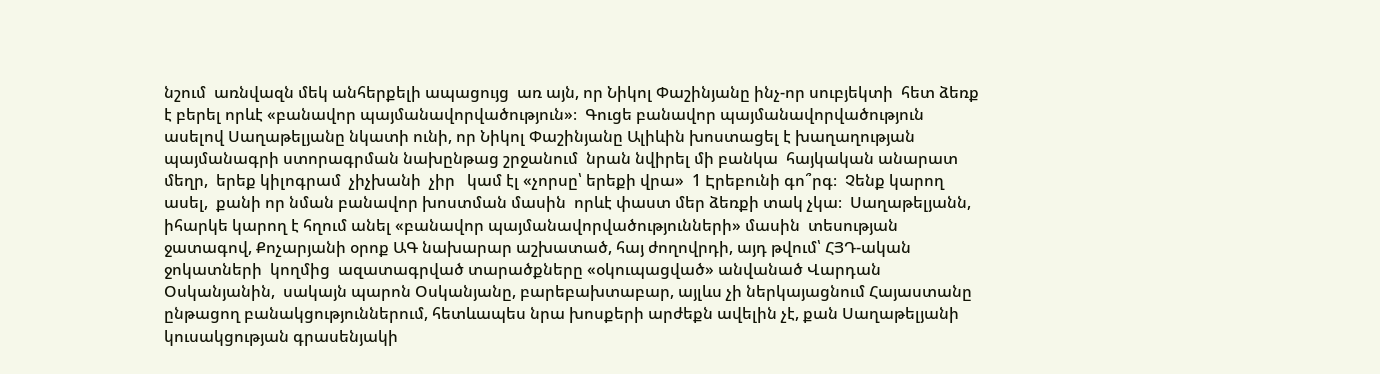նշում  առնվազն մեկ անհերքելի ապացույց  առ այն, որ Նիկոլ Փաշինյանը ինչ-որ սուբյեկտի  հետ ձեռք է բերել որևէ «բանավոր պայմանավորվածություն»։  Գուցե բանավոր պայմանավորվածություն ասելով Սաղաթելյանը նկատի ունի, որ Նիկոլ Փաշինյանը Ալիևին խոստացել է խաղաղության պայմանագրի ստորագրման նախընթաց շրջանում  նրան նվիրել մի բանկա  հայկական անարատ մեղր,  երեք կիլոգրամ  չիչխանի  չիր   կամ էլ «չորսը՝ երեքի վրա»  1 Էրեբունի գո՞րգ։  Չենք կարող ասել,  քանի որ նման բանավոր խոստման մասին  որևէ փաստ մեր ձեռքի տակ չկա։  Սաղաթելյանն, իհարկե կարող է հղում անել «բանավոր պայմանավորվածությունների» մասին  տեսության ջատագով, Քոչարյանի օրոք ԱԳ նախարար աշխատած, հայ ժողովրդի, այդ թվում՝ ՀՅԴ-ական ջոկատների  կողմից  ազատագրված տարածքները «օկուպացված» անվանած Վարդան Օսկանյանին,  սակայն պարոն Օսկանյանը, բարեբախտաբար, այլևս չի ներկայացնում Հայաստանը ընթացող բանակցություններում, հետևապես նրա խոսքերի արժեքն ավելին չէ, քան Սաղաթելյանի կուսակցության գրասենյակի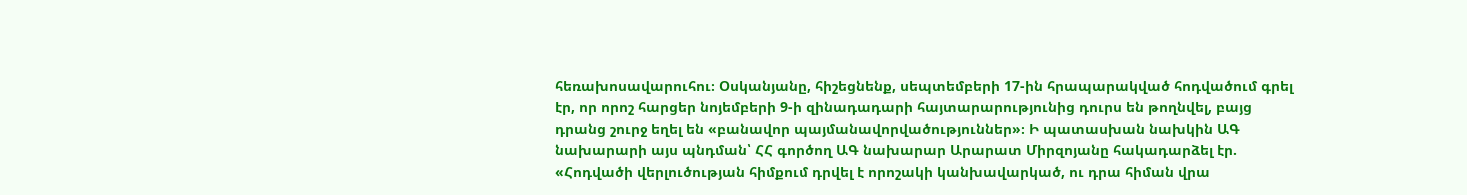հեռախոսավարուհու։ Օսկանյանը, հիշեցնենք, սեպտեմբերի 17-ին հրապարակված հոդվածում գրել էր, որ որոշ հարցեր նոյեմբերի 9-ի զինադադարի հայտարարությունից դուրս են թողնվել, բայց դրանց շուրջ եղել են «բանավոր պայմանավորվածություններ»։ Ի պատասխան նախկին ԱԳ նախարարի այս պնդման՝ ՀՀ գործող ԱԳ նախարար Արարատ Միրզոյանը հակադարձել էր. «Հոդվածի վերլուծության հիմքում դրվել է որոշակի կանխավարկած, ու դրա հիման վրա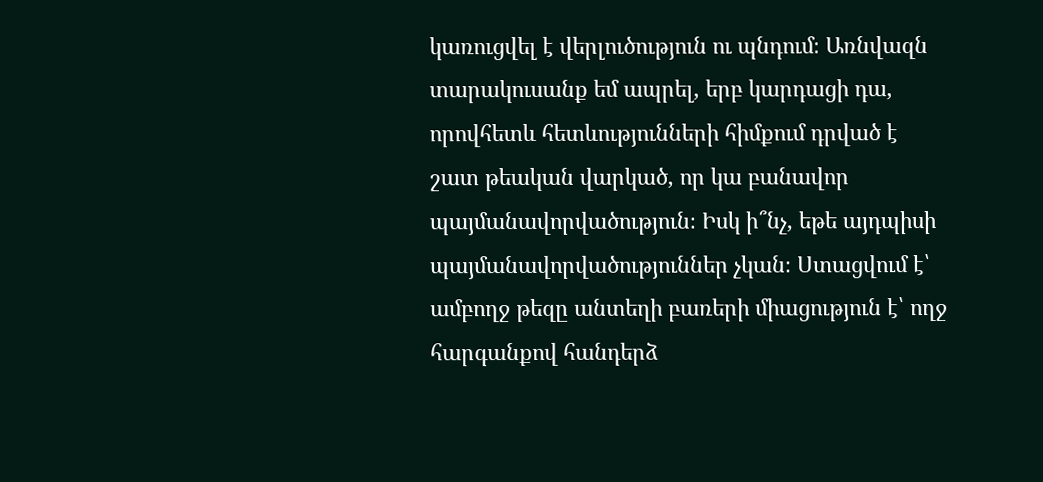կառուցվել է վերլուծություն ու պնդում։ Առնվազն տարակուսանք եմ ապրել, երբ կարդացի դա, որովհետև հետևությունների հիմքում դրված է շատ թեական վարկած, որ կա բանավոր պայմանավորվածություն։ Իսկ ի՞նչ, եթե այդպիսի պայմանավորվածություններ չկան։ Ստացվում է՝ ամբողջ թեզը անտեղի բառերի միացություն է՝ ողջ հարգանքով հանդերձ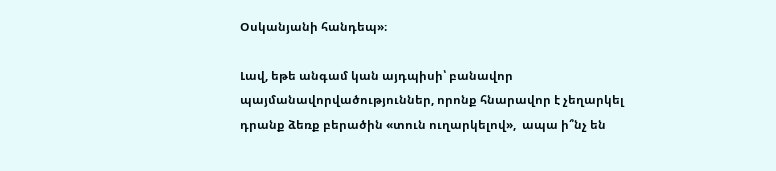Օսկանյանի հանդեպ»։

Լավ, եթե անգամ կան այդպիսի՝ բանավոր  պայմանավորվածություններ, որոնք հնարավոր է չեղարկել դրանք ձեռք բերածին «տուն ուղարկելով»,  ապա ի՞նչ են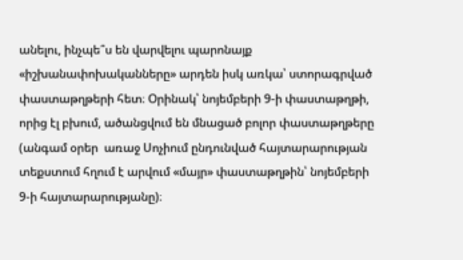անելու, ինչպե՞ս են վարվելու պարոնայք «իշխանափոխականները» արդեն իսկ առկա՝ ստորագրված փաստաթղթերի հետ։ Օրինակ՝ նոյեմբերի 9-ի փաստաթղթի, որից էլ բխում, ածանցվում են մնացած բոլոր փաստաթղթերը (անգամ օրեր  առաջ Սոչիում ընդունված հայտարարության տեքստում հղում է արվում «մայր» փաստաթղթին՝ նոյեմբերի 9-ի հայտարարությանը)։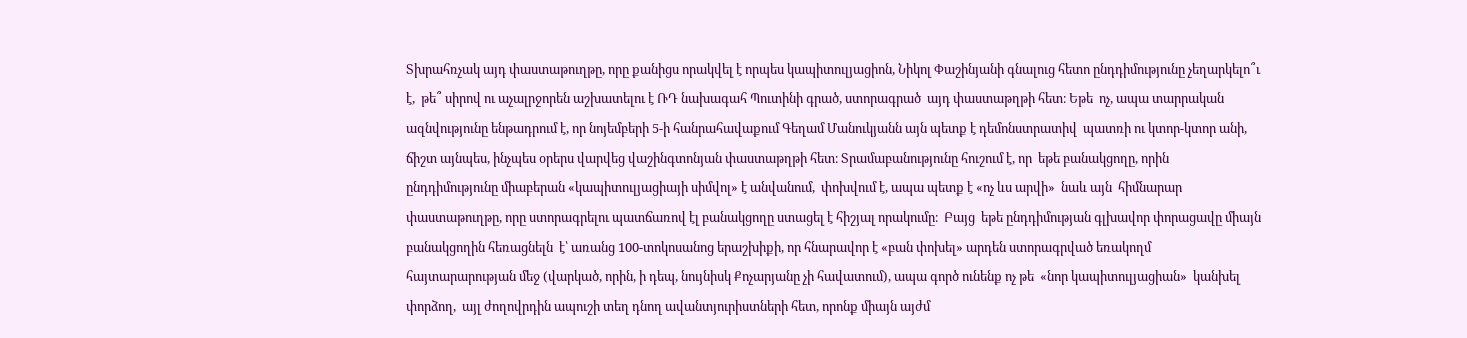Տխրահռչակ այդ փաստաթուղթը, որը քանիցս որակվել է որպես կապիտուլյացիոն, Նիկոլ Փաշինյանի գնալուց հետո ընդդիմությունը չեղարկելո՞ւ է,  թե՞ սիրով ու աչալրջորեն աշխատելու է ՌԴ նախագահ Պուտինի գրած, ստորագրած  այդ փաստաթղթի հետ։ Եթե  ոչ, ապա տարրական  ազնվությունը ենթադրում է, որ նոյեմբերի 5-ի հանրահավաքում Գեղամ Մանուկյանն այն պետք է դեմոնստրատիվ  պատռի ու կտոր-կտոր անի, ճիշտ այնպես, ինչպես օրերս վարվեց վաշինգտոնյան փաստաթղթի հետ։ Տրամաբանությունը հուշում է, որ  եթե բանակցողը, որին ընդդիմությունը միաբերան «կապիտուլյացիայի սիմվոլ» է անվանում,  փոխվում է, ապա պետք է «ոչ ևս արվի»  նաև այն  հիմնարար փաստաթուղթը, որը ստորագրելու պատճառով էլ բանակցողը ստացել է հիշյալ որակումը։  Բայց  եթե ընդդիմության գլխավոր փորացավը միայն բանակցողին հեռացնելն  է՝ առանց 100-տոկոսանոց երաշխիքի, որ հնարավոր է «բան փոխել» արդեն ստորագրված եռակողմ հայտարարության մեջ (վարկած, որին, ի դեպ, նույնիսկ Քոչարյանը չի հավատում), ապա գործ ունենք ոչ թե  «նոր կապիտուլյացիան»  կանխել փորձող,  այլ ժողովրդին ապուշի տեղ դնող ավանտյուրիստների հետ, որոնք միայն այժմ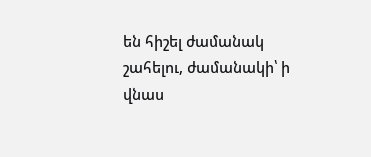են հիշել ժամանակ շահելու, ժամանակի՝ ի վնաս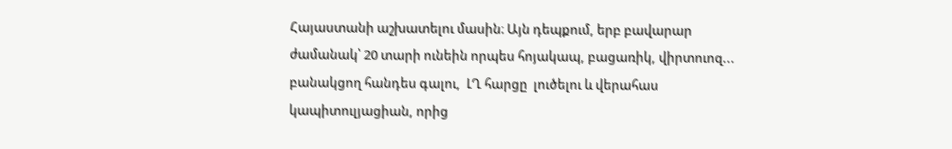Հայաստանի աշխատելու մասին։ Այն դեպքում, երբ բավարար ժամանակ՝ 20 տարի ունեին որպես հոյակապ, բացառիկ, վիրտուոզ...  բանակցող հանդես գալու,  ԼՂ հարցը  լուծելու և վերահաս կապիտուլյացիան, որից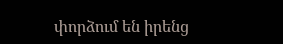փորձում են իրենց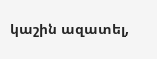կաշին ազատել,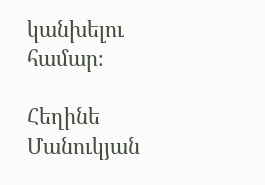կանխելու համար։

Հեղինե Մանուկյան